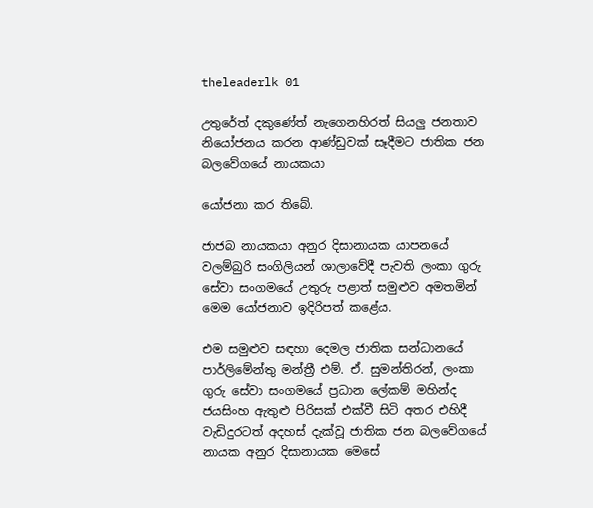theleaderlk 01

උතුරේත් දකුණේත් නැගෙනහිරත් සියලු ජනතාව නියෝජනය කරන ආණ්ඩුවක් සෑදීමට ජාතික ජන බලවේගයේ නායකයා

යෝජනා කර තිබේ.

ජාජබ නායකයා අනුර දිසානායක යාපනයේ වලම්බුරි සංගිලියන් ශාලාවේදී පැවති ලංකා ගුරු සේවා සංගමයේ උතුරු පළාත් සමුළුව අමතමින් මෙම යෝජනාව ඉදිරිපත් කළේය.

එම සමුළුව සඳහා දෙමල ජාතික සන්ධානයේ පාර්ලිමේන්තු මන්ත්‍රී එම්. ඒ. සුමන්තිරන්, ලංකා ගුරු සේවා සංගමයේ ප්‍රධාන ලේකම් මහින්ද ජයසිංහ ඇතුළු පිරිසක් එක්වී සිටි අතර එහිදී වැඩිදුරටත් අදහස් දැක්වූ ජාතික ජන බලවේගයේ නායක අනුර දිසානායක මෙසේ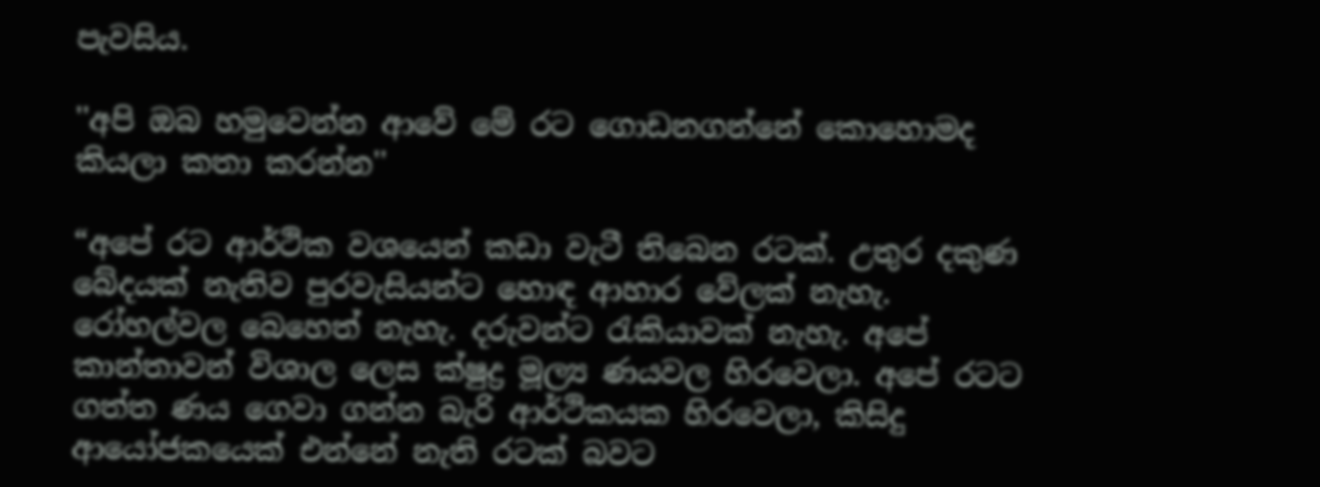පැවසිය.

''අපි ඔබ හමුවෙන්න ආවේ මේ රට ගොඩනගන්නේ කොහොමද කියලා කතා කරන්න''

“අපේ රට ආර්ථික වශයෙන් කඩා වැටී තිබෙන රටක්. උතුර දකුණ බේදයක් නැතිව පුරවැසියන්ට හොඳ ආහාර වේලක් නැහැ. රෝහල්වල බෙහෙත් නැහැ. දරුවන්ට රැකියාවක් නැහැ. අපේ කාන්තාවන් විශාල ලෙස ක්ෂුද්‍ර මූල්‍ය ණයවල හිරවෙලා. අපේ රටට ගත්ත ණය ගෙවා ගන්න බැරි ආර්ථිකයක හිරවෙලා, කිසිදු ආයෝජකයෙක් එන්නේ නැති රටක් බවට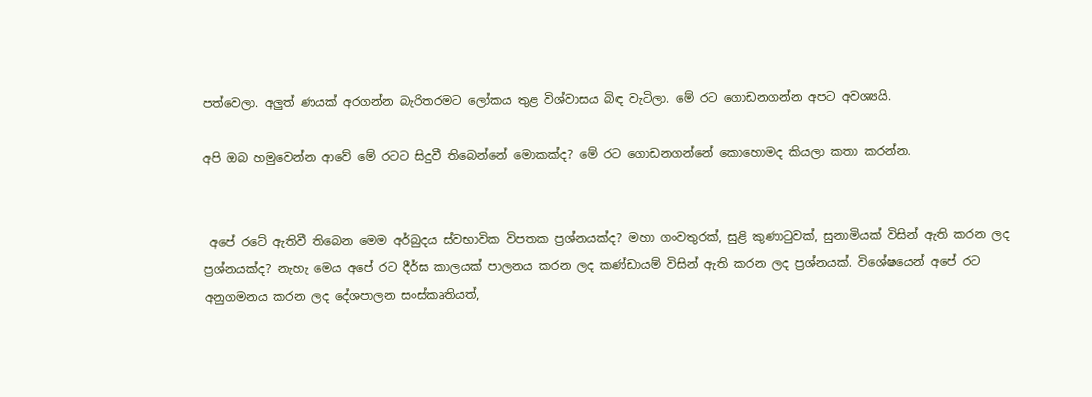පත්වෙලා. අලුත් ණයක් අරගන්න බැරිතරමට ලෝකය තුළ විශ්වාසය බිඳ වැටිලා. මේ රට ගොඩනගන්න අපට අවශ්‍යයි.

අපි ඔබ හමුවෙන්න ආවේ මේ රටට සිදුවී තිබෙන්නේ මොකක්ද? මේ රට ගොඩනගන්නේ කොහොමද කියලා කතා කරන්න.


 අපේ රටේ ඇතිවී තිබෙන මෙම අර්බුදය ස්වභාවික විපතක ප්‍රශ්නයක්ද? මහා ගංවතුරක්, සුළි කුණාටුවක්, සුනාමියක් විසින් ඇති කරන ලද ප්‍රශ්නයක්ද? නැහැ මෙය අපේ රට දීර්ඝ කාලයක් පාලනය කරන ලද කණ්ඩායම් විසින් ඇති කරන ලද ප්‍රශ්නයක්. විශේෂයෙන් අපේ රට අනුගමනය කරන ලද දේශපාලන සංස්කෘතියත්,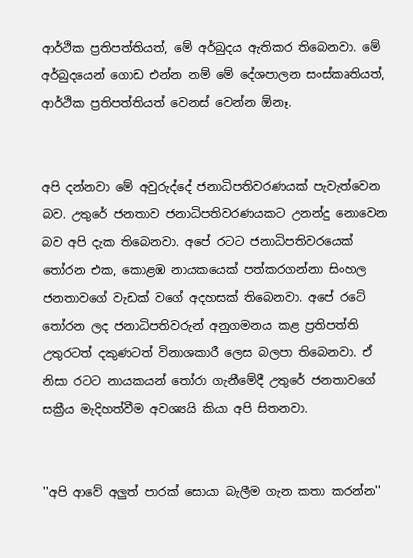ආර්ථික ප්‍රතිපත්තියත්, මේ අර්බුදය ඇතිකර තිබෙනවා. මේ අර්බුදයෙන් ගොඩ එන්න නම් මේ දේශපාලන සංස්කෘතියත්, ආර්ථික ප්‍රතිපත්තියත් වෙනස් වෙන්න ඕනෑ.


අපි දන්නවා මේ අවුරුද්දේ ජනාධිපතිවරණයක් පැවැත්වෙන බව. උතුරේ ජනතාව ජනාධිපතිවරණයකට උනන්දු නොවෙන බව අපි දැක තිබෙනවා. අපේ රටට ජනාධිපතිවරයෙක් තෝරන එක, කොළඹ නායකයෙක් පත්කරගන්නා සිංහල ජනතාවගේ වැඩක් වගේ අදහසක් තිබෙනවා. අපේ රටේ තෝරන ලද ජනාධිපතිවරුන් අනුගමනය කළ ප්‍රතිපත්ති උතුරටත් දකුණටත් විනාශකාරී ලෙස බලපා තිබෙනවා. ඒ නිසා රටට නායකයන් තෝරා ගැනීමේදී උතුරේ ජනතාවගේ සක්‍රීය මැදිහත්වීම අවශ්‍යයි කියා අපි සිතනවා.


''අපි ආවේ අලුත් පාරක් සොයා බැලීම ගැන කතා කරන්න''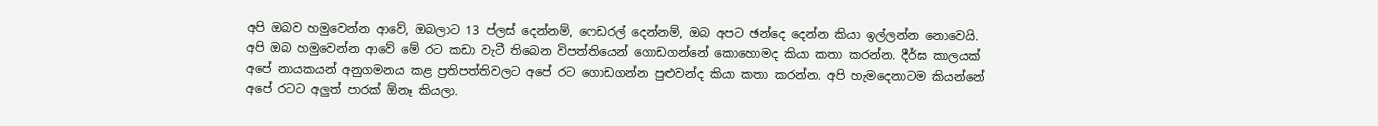අපි ඔබව හමුවෙන්න ආවේ, ඔබලාට 13 ප්ලස් දෙන්නම්, ෆෙඩරල් දෙන්නම්, ඔබ අපට ඡන්දෙ දෙන්න කියා ඉල්ලන්න නොවෙයි. අපි ඔබ හමුවෙන්න ආවේ මේ රට කඩා වැටී තිබෙන විපත්තියෙන් ගොඩගන්නේ කොහොමද කියා කතා කරන්න. දීර්ඝ කාලයක් අපේ නායකයන් අනුගමනය කළ ප්‍රතිපත්තිවලට අපේ රට ගොඩගන්න පුළුවන්ද කියා කතා කරන්න. අපි හැමදෙනාටම කියන්නේ අපේ රටට අලුත් පාරක් ඕනෑ කියලා.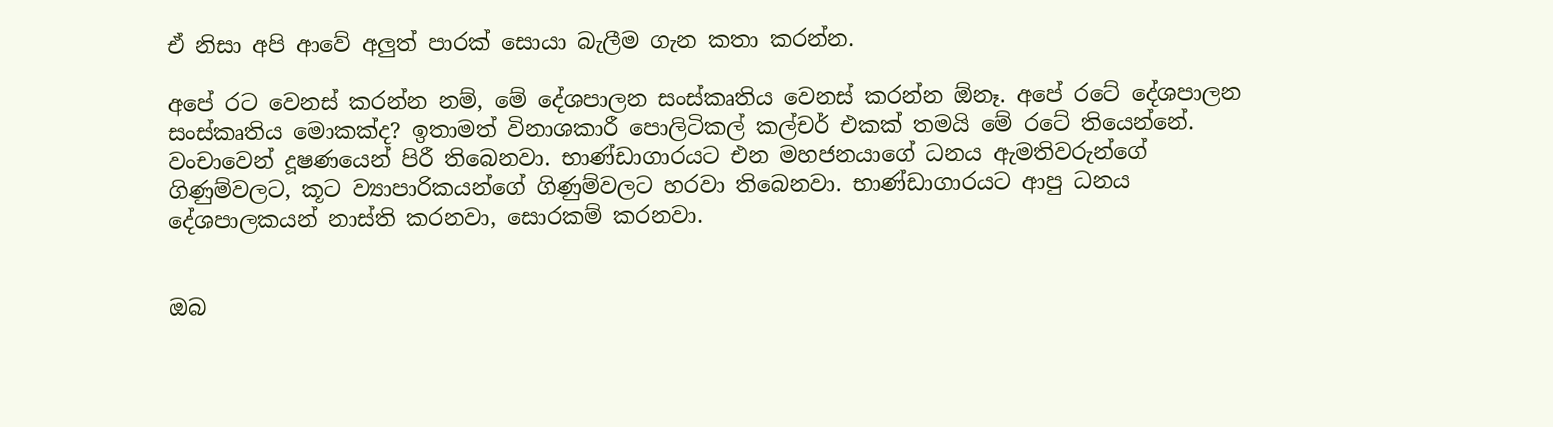ඒ නිසා අපි ආවේ අලුත් පාරක් සොයා බැලීම ගැන කතා කරන්න.

අපේ රට වෙනස් කරන්න නම්, මේ දේශපාලන සංස්කෘතිය වෙනස් කරන්න ඕනෑ. අපේ රටේ දේශපාලන සංස්කෘතිය මොකක්ද? ඉතාමත් විනාශකාරී පොලිටිකල් කල්චර් එකක් තමයි මේ රටේ තියෙන්නේ. වංචාවෙන් දූෂණයෙන් පිරී තිබෙනවා. භාණ්ඩාගාරයට එන මහජනයාගේ ධනය ඇමතිවරුන්ගේ ගිණුම්වලට, කූට ව්‍යාපාරිකයන්ගේ ගිණුම්වලට හරවා තිබෙනවා. භාණ්ඩාගාරයට ආපු ධනය දේශපාලකයන් නාස්ති කරනවා, සොරකම් කරනවා.


ඔබ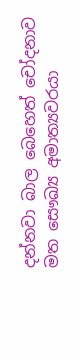දන්නවා බාල බෙහෙත් චෝදනාව මත සෞඛ්‍ය අමාත්‍යවරයා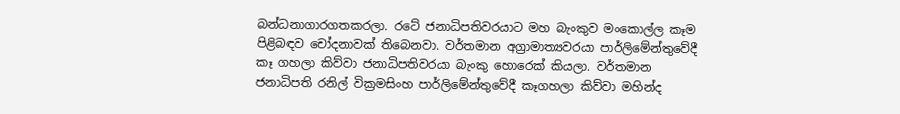බන්ධනාගාරගතකරලා. රටේ ජනාධිපතිවරයාට මහ බැංකුව මංකොල්ල කෑම පිළිබඳව චෝදනාවක් තිබෙනවා. වර්තමාන අග්‍රාමාත්‍යවරයා පාර්ලිමේන්තුවේදී කෑ ගහලා කිව්වා ජනාධිපතිවරයා බැංකු හොරෙක් කියලා. වර්තමාන ජනාධිපති රනිල් වික්‍රමසිංහ පාර්ලිමේන්තුවේදී කෑගහලා කිව්වා මහින්ද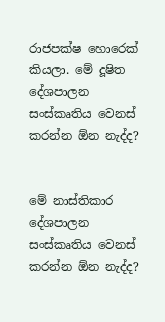රාජපක්ෂ හොරෙක් කියලා. මේ දූෂිත දේශපාලන සංස්කෘතිය වෙනස් කරන්න ඕන නැද්ද?


මේ නාස්තිකාර දේශපාලන සංස්කෘතිය වෙනස් කරන්න ඕන නැද්ද?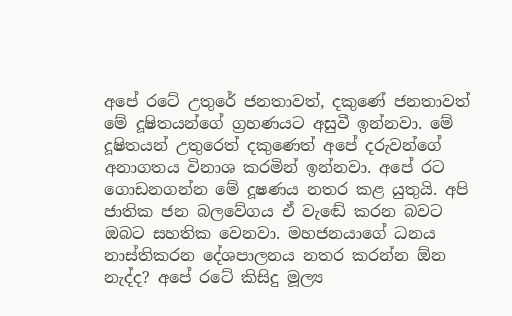අපේ රටේ උතුරේ ජනතාවත්, දකුණේ ජනතාවත් මේ දූෂිතයන්ගේ ග්‍රහණයට අසුවී ඉන්නවා. මේ දූෂිතයන් උතුරෙත් දකුණෙත් අපේ දරුවන්ගේ අනාගතය විනාශ කරමින් ඉන්නවා. අපේ රට ගොඩනගන්න මේ දූෂණය නතර කළ යුතුයි. අපි ජාතික ජන බලවේගය ඒ වැඬේ කරන බවට ඔබට සහතික වෙනවා. මහජනයාගේ ධනය නාස්තිකරන දේශපාලනය නතර කරන්න ඕන නැද්ද? අපේ රටේ කිසිදු මූල්‍ය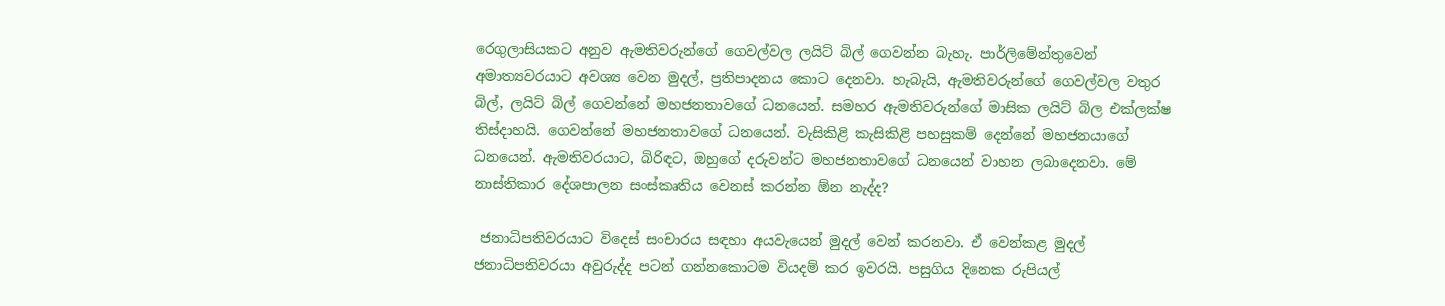රෙගුලාසියකට අනුව ඇමතිවරුන්ගේ ගෙවල්වල ලයිට් බිල් ගෙවන්න බැහැ. පාර්ලිමේන්තුවෙන් අමාත්‍යවරයාට අවශ්‍ය වෙන මුදල්, ප්‍රතිපාදනය කොට දෙනවා. හැබැයි, ඇමතිවරුන්ගේ ගෙවල්වල වතුර බිල්, ලයිට් බිල් ගෙවන්නේ මහජනතාවගේ ධනයෙන්. සමහර ඇමතිවරුන්ගේ මාසික ලයිට් බිල එක්ලක්ෂ තිස්දාහයි. ගෙවන්නේ මහජනතාවගේ ධනයෙන්. වැසිකිළි කැසිකිළි පහසුකම් දෙන්නේ මහජනයාගේ ධනයෙන්. ඇමතිවරයාට, බිරිඳට, ඔහුගේ දරුවන්ට මහජනතාවගේ ධනයෙන් වාහන ලබාදෙනවා. මේ නාස්තිකාර දේශපාලන සංස්කෘතිය වෙනස් කරන්න ඕන නැද්ද?

 ජනාධිපතිවරයාට විදෙස් සංචාරය සඳහා අයවැයෙන් මුදල් වෙන් කරනවා. ඒ වෙන්කළ මුදල් ජනාධිපතිවරයා අවුරුද්ද පටන් ගන්නකොටම වියදම් කර ඉවරයි. පසුගිය දිනෙක රුපියල්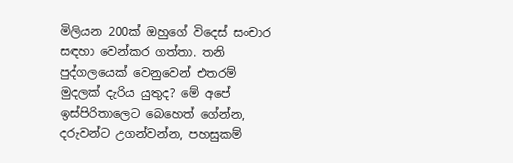මිලියන 200ක් ඔහුගේ විදෙස් සංචාර සඳහා වෙන්කර ගත්තා. තනි පුද්ගලයෙක් වෙනුවෙන් එතරම් මුදලක් දැරිය යුතුද? මේ අපේ ඉස්පිරිතාලෙට බෙහෙත් ගේන්න, දරුවන්ට උගන්වන්න, පහසුකම්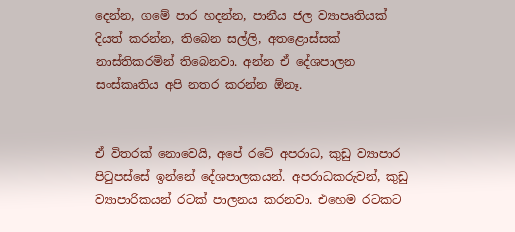දෙන්න, ගමේ පාර හදන්න, පානීය ජල ව්‍යාපෘතියක් දියත් කරන්න, තිබෙන සල්ලි, අතළොස්සක් නාස්තිකරමින් තිබෙනවා. අන්න ඒ දේශපාලන සංස්කෘතිය අපි නතර කරන්න ඕනෑ.


ඒ විතරක් නොවෙයි, අපේ රටේ අපරාධ, කුඩු ව්‍යාපාර පිටුපස්සේ ඉන්නේ දේශපාලකයන්. අපරාධකරුවන්, කුඩු ව්‍යාපාරිකයන් රටක් පාලනය කරනවා. එහෙම රටකට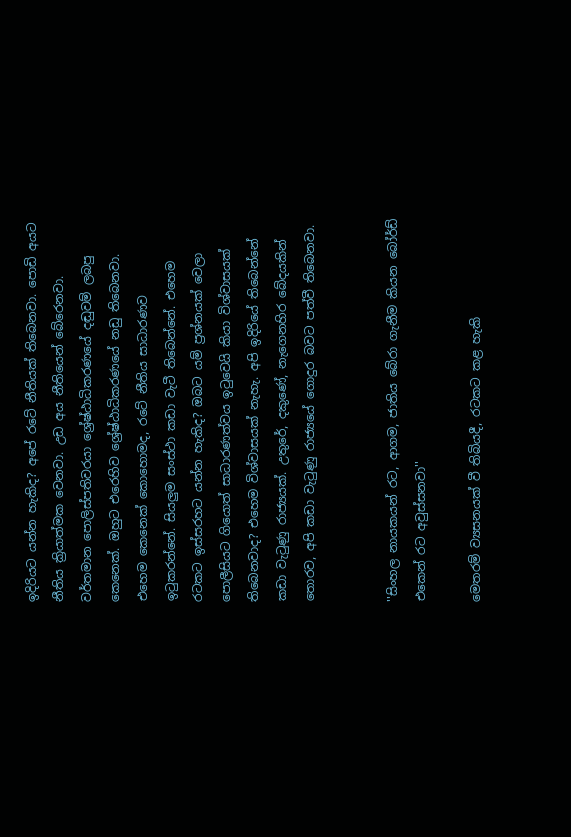ඉදිරියට යන්න හැකිද? අපේ රටේ නීතියක් තිබෙනවා. පොඩි අයට නීතිය ක්‍රියාත්මක වෙනවා. උඩ අය නීතියෙන් බේරෙනවා. වර්තමාන පොලිස්පතිවරයා ශ්‍රේෂ්ඨාධිකරණයේ දඬුවම් ලබපු කෙනෙක්. ඔහුට එරෙහිව ශ්‍රේෂ්ඨාධිකරණයේ නඩු තිබෙනවා. එහෙම කෙනෙක් කොහොමද, රටේ නීතිය සාධාරණව ඉටුකරන්නේ. සියලුම සංස්ථා කඩා වැටී තිබෙන්නේ. එහෙම රටකට ඉස්සරහට යන්න හැකිද? ඔබට යම් ප්‍රශ්නයක් වෙලා පොලීසියට ගියොත් සාධාරණත්වය ඉටුවෙයි කියා විශ්වාසයක් තිබෙනවාද? එහෙම විශ්වාසයක් නැහැ. අපි ඉදිරියේ තිබෙන්නේ කඩා වැටුණු රාජ්‍යයක්. උතුරේ, දකුණේ, නැගෙනහිර බේදයකින් තොරව, අපි කඩා වැටුණු රාජ්‍යයේ ගොදුර බවට පත්වී තිබෙනවා.


''සිංහල නායකයන් රට, ආගම, ජාතිය බේරා ගැනීම කියන බෝර්ඩ් එකෙන් රට අවුස්සනවා''

මෙතරම් ව්‍යසනයක් වී තිබියදී, රටකට කළ හැකි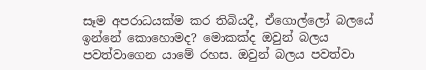සෑම අපරාධයක්ම කර තිබියදී, ඒගොල්ලෝ බලයේ ඉන්නේ කොහොමද? මොකක්ද ඔවුන් බලය පවත්වාගෙන යාමේ රහස. ඔවුන් බලය පවත්වා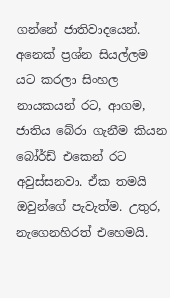ගන්නේ ජාතිවාදයෙන්. අනෙක් ප්‍රශ්න සියල්ලම යට කරලා සිංහල නායකයන් රට, ආගම, ජාතිය බේරා ගැනීම කියන බෝර්ඩ් එකෙන් රට අවුස්සනවා. ඒක තමයි ඔවුන්ගේ පැවැත්ම. උතුර, නැගෙනහිරත් එහෙමයි.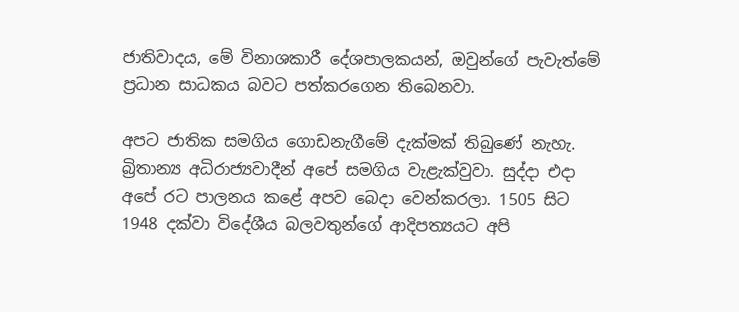ජාතිවාදය, මේ විනාශකාරී දේශපාලකයන්, ඔවුන්ගේ පැවැත්මේ ප්‍රධාන සාධකය බවට පත්කරගෙන තිබෙනවා.

අපට ජාතික සමගිය ගොඩනැගීමේ දැක්මක් තිබුණේ නැහැ. බ්‍රිතාන්‍ය අධිරාජ්‍යවාදීන් අපේ සමගිය වැළැක්වුවා. සුද්දා එදා අපේ රට පාලනය කළේ අපව බෙදා වෙන්කරලා. 1505 සිට 1948 දක්වා විදේශීය බලවතුන්ගේ ආදිපත්‍යයට අපි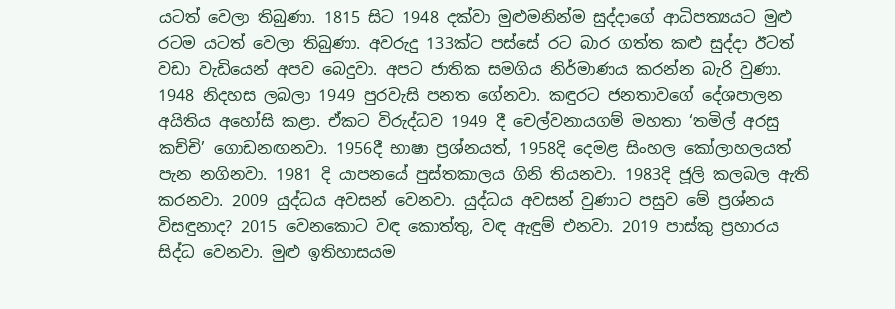යටත් වෙලා තිබුණා. 1815 සිට 1948 දක්වා මුළුමනින්ම සුද්දාගේ ආධිපත්‍යයට මුළු රටම යටත් වෙලා තිබුණා. අවරුදු 133ක්ට පස්සේ රට බාර ගත්ත කළු සුද්දා ඊටත් වඩා වැඩියෙන් අපව බෙදුවා. අපට ජාතික සමගිය නිර්මාණය කරන්න බැරි වුණා. 1948 නිදහස ලබලා 1949 පුරවැසි පනත ගේනවා. කඳුරට ජනතාවගේ දේශපාලන අයිතිය අහෝසි කළා. ඒකට විරුද්ධව 1949 දී චෙල්වනායගම් මහතා ‘තමිල් අරසු කච්චි’ ගොඩනඟනවා. 1956දී භාෂා ප්‍රශ්නයත්, 1958දි දෙමළ සිංහල කෝලාහලයත් පැන නගිනවා. 1981 දි යාපනයේ පුස්තකාලය ගිනි තියනවා. 1983දි ජූලි කලබල ඇති කරනවා. 2009 යුද්ධය අවසන් වෙනවා. යුද්ධය අවසන් වුණාට පසුව මේ ප්‍රශ්නය විසඳුනාද? 2015 වෙනකොට වඳ කොත්තු, වඳ ඇඳුම් එනවා. 2019 පාස්කු ප්‍රහාරය සිද්ධ වෙනවා. මුළු ඉතිහාසයම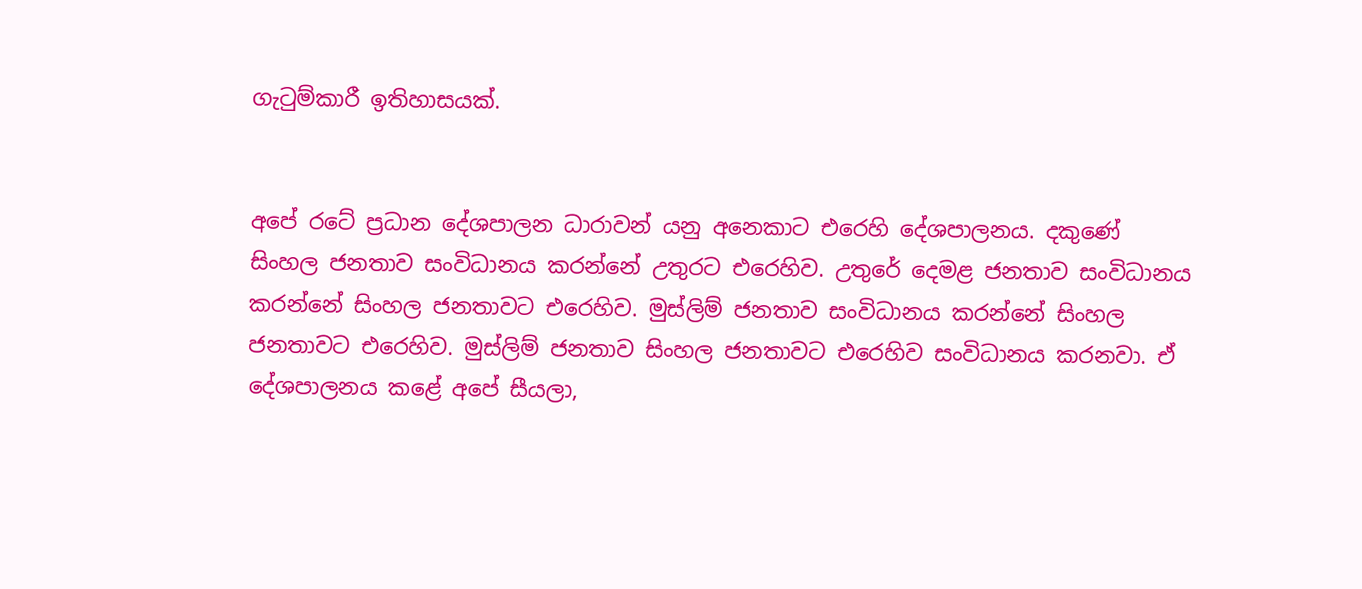ගැටුම්කාරී ඉතිහාසයක්.


අපේ රටේ ප්‍රධාන දේශපාලන ධාරාවන් යනු අනෙකාට එරෙහි දේශපාලනය. දකුණේ සිංහල ජනතාව සංවිධානය කරන්නේ උතුරට එරෙහිව. උතුරේ දෙමළ ජනතාව සංවිධානය කරන්නේ සිංහල ජනතාවට එරෙහිව. මුස්ලිම් ජනතාව සංවිධානය කරන්නේ සිංහල ජනතාවට එරෙහිව. මුස්ලිම් ජනතාව සිංහල ජනතාවට එරෙහිව සංවිධානය කරනවා. ඒ දේශපාලනය කළේ අපේ සීයලා,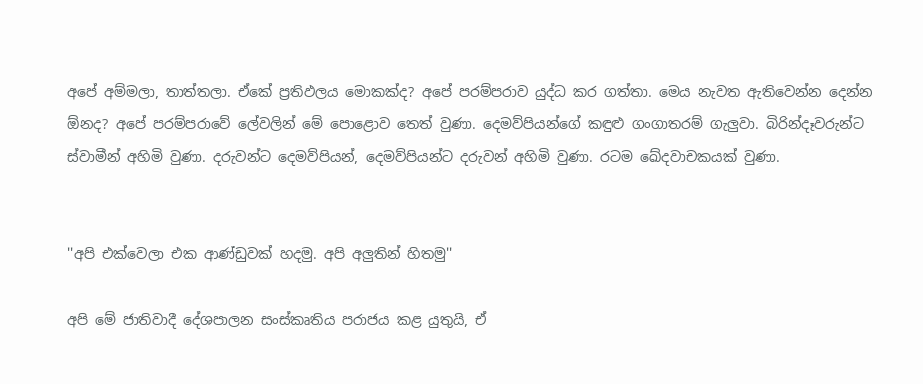අපේ අම්මලා, තාත්තලා. ඒකේ ප්‍රතිඵලය මොකක්ද? අපේ පරම්පරාව යුද්ධ කර ගත්තා. මෙය නැවත ඇතිවෙන්න දෙන්න ඕනද? අපේ පරම්පරාවේ ලේවලින් මේ පොළොව තෙත් වුණා. දෙමව්පියන්ගේ කඳුළු ගංගාතරම් ගැලුවා. බිරින්දෑවරුන්ට ස්වාමීන් අහිමි වුණා. දරුවන්ට දෙමව්පියන්, දෙමව්පියන්ට දරුවන් අහිමි වුණා. රටම ඛේදවාචකයක් වුණා.


''අපි එක්වෙලා එක ආණ්ඩුවක් හදමු. අපි අලුතින් හිතමු''

අපි මේ ජාතිවාදී දේශපාලන සංස්කෘතිය පරාජය කළ යුතුයි, ඒ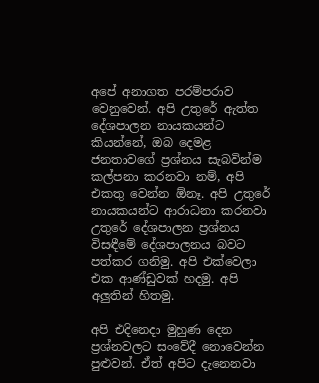අපේ අනාගත පරම්පරාව වෙනුවෙන්. අපි උතුරේ ඇත්ත දේශපාලන නායකයන්ට කියන්නේ, ඔබ දෙමළ ජනතාවගේ ප්‍රශ්නය සැබවින්ම කල්පනා කරනවා නම්, අපි එකතු වෙන්න ඕනෑ. අපි උතුරේ නායකයන්ට ආරාධනා කරනවා උතුරේ දේශපාලන ප්‍රශ්නය විසඳීමේ දේශපාලනය බවට පත්කර ගනිමු. අපි එක්වෙලා එක ආණ්ඩුවක් හදමු. අපි අලුතින් හිතමු.

අපි එදිනෙදා මුහුණ දෙන ප්‍රශ්නවලට සංවේදී නොවෙන්න පුළුවන්. ඒත් අපිට දැනෙනවා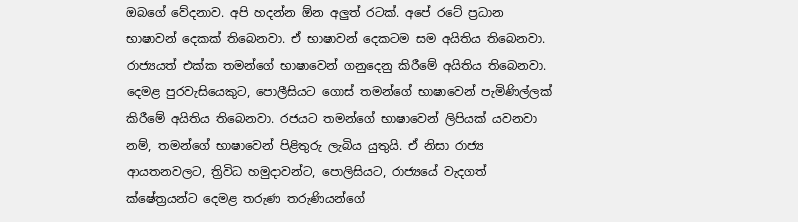ඔබගේ වේදනාව. අපි හදන්න ඕන අලුත් රටක්. අපේ රටේ ප්‍රධාන භාෂාවන් දෙකක් තිබෙනවා. ඒ භාෂාවන් දෙකටම සම අයිතිය තිබෙනවා. රාජ්‍යයත් එක්ක තමන්ගේ භාෂාවෙන් ගනුදෙනු කිරීමේ අයිතිය තිබෙනවා. දෙමළ පුරවැසියෙකුට, පොලීසියට ගොස් තමන්ගේ භාෂාවෙන් පැමිණිල්ලක් කිරීමේ අයිතිය තිබෙනවා. රජයට තමන්ගේ භාෂාවෙන් ලිපියක් යවනවා නම්, තමන්ගේ භාෂාවෙන් පිළිතුරු ලැබිය යුතුයි. ඒ නිසා රාජ්‍ය ආයතනවලට, ත්‍රිවිධ හමුදාවන්ට, පොලිසියට, රාජ්‍යයේ වැදගත් ක්ෂේත්‍රයන්ට දෙමළ තරුණ තරුණියන්ගේ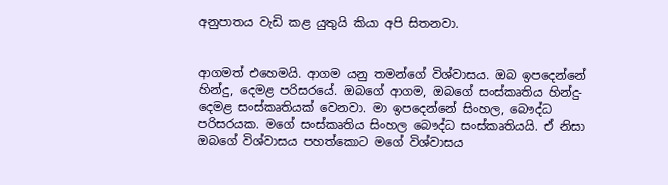අනුපාතය වැඩි කළ යුතුයි කියා අපි සිතනවා.


ආගමත් එහෙමයි. ආගම යනු තමන්ගේ විශ්වාසය. ඔබ ඉපදෙන්නේ හින්දු, දෙමළ පරිසරයේ. ඔබගේ ආගම, ඔබගේ සංස්කෘතිය හින්දු-දෙමළ සංස්කෘතියක් වෙනවා. මා ඉපදෙන්නේ සිංහල, බෞද්ධ පරිසරයක. මගේ සංස්කෘතිය සිංහල බෞද්ධ සංස්කෘතියයි. ඒ නිසා ඔබගේ විශ්වාසය පහත්කොට මගේ විශ්වාසය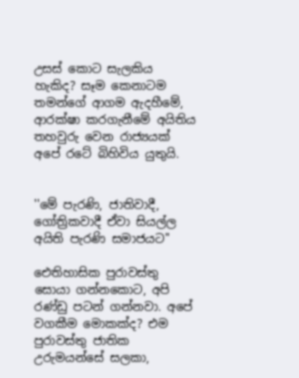උසස් කොට සැලකිය හැකිද? සෑම කෙනාටම තමන්ගේ ආගම ඇදහීමේ, ආරක්ෂා කරගැනීමේ අයිතිය තහවුරු වෙන රාජ්‍යයක් අපේ රටේ බිහිවිය යුතුයි.


''මේ පැරණි, ජාතිවාදී, ගෝත්‍රිකවාදී ඒවා සියල්ල අයිති පැරණි සමාජයට''

ඓතිහාසික පුරාවස්තු සොයා ගන්නකොට, අපි රණ්ඩු පටන් ගන්නවා. අපේ වගකීම මොකක්ද? එම පුරාවස්තු ජාතික උරුමයන්සේ සලකා,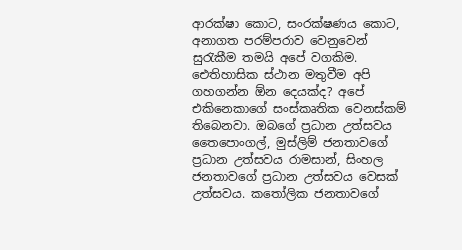ආරක්ෂා කොට, සංරක්ෂණය කොට, අනාගත පරම්පරාව වෙනුවෙන් සුරැකීම තමයි අපේ වගකිම. ඓතිහාසික ස්ථාන මතුවීම අපි ගහගන්න ඕන දෙයක්ද? අපේ එකිනෙකාගේ සංස්කෘතික වෙනස්කම් තිබෙනවා. ඔබගේ ප්‍රධාන උත්සවය තෛපොංගල්, මුස්ලිම් ජනතාවගේ ප්‍රධාන උත්සවය රාමසාන්, සිංහල ජනතාවගේ ප්‍රධාන උත්සවය වෙසක් උත්සවය. කතෝලික ජනතාවගේ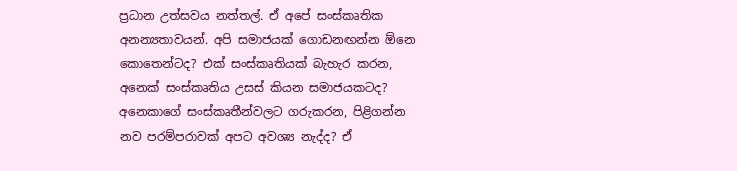ප්‍රධාන උත්සවය නත්තල්. ඒ අපේ සංස්කෘතික අනන්‍යතාවයන්. අපි සමාජයක් ගොඩනඟන්න ඕනෙ කොතෙන්ටද? එක් සංස්කෘතියක් බැහැර කරන, අනෙක් සංස්කෘතිය උසස් කියන සමාජයකටද? අනෙකාගේ සංස්කෘතීන්වලට ගරුකරන, පිළිගන්න නව පරම්පරාවක් අපට අවශ්‍ය නැද්ද? ඒ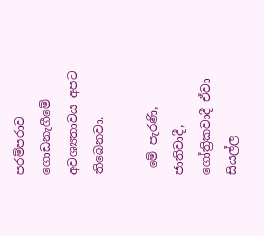පරම්පරාව ගොඩනැගීමේ අවශ්‍යතාවය අපට තිබෙනවා.

 මේ පැරණි, ජාතිවාදී, ගෝත්‍රිකවාදී ඒවා සියල්ල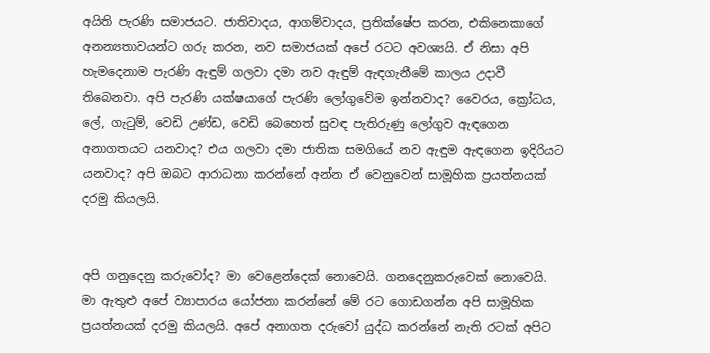අයිති පැරණි සමාජයට. ජාතිවාදය, ආගම්වාදය, ප්‍රතික්ෂේප කරන, එකිනෙකාගේ අනන්‍යතාවයන්ට ගරු කරන, නව සමාජයක් අපේ රටට අවශ්‍යයි. ඒ නිසා අපි හැමදෙනාම පැරණි ඇඳුම් ගලවා දමා නව ඇඳුම් ඇඳගැනීමේ කාලය උදාවී තිබෙනවා. අපි පැරණි යක්ෂයාගේ පැරණි ලෝගුවේම ඉන්නවාද? වෛරය, ක්‍රෝධය, ලේ, ගැටුම්, වෙඩි උණ්ඩ, වෙඩි බෙහෙත් සුවඳ පැතිරුණු ලෝගුව ඇඳගෙන අනාගතයට යනවාද? එය ගලවා දමා ජාතික සමගියේ නව ඇඳුම ඇඳගෙන ඉදිරියට යනවාද? අපි ඔබට ආරාධනා කරන්නේ අන්න ඒ වෙනුවෙන් සාමූහික ප්‍රයත්නයක් දරමු කියලයි.


අපි ගනුදෙනු කරුවෝද? මා වෙළෙන්දෙක් නොවෙයි. ගනදෙනුකරුවෙක් නොවෙයි. මා ඇතුළු අපේ ව්‍යාපාරය යෝජනා කරන්නේ මේ රට ගොඩගන්න අපි සාමූහික ප්‍රයත්නයක් දරමු කියලයි. අපේ අනාගත දරුවෝ යුද්ධ කරන්නේ නැති රටක් අපිට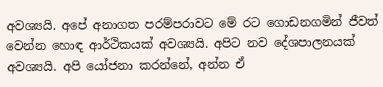අවශ්‍යයි. අපේ අනාගත පරම්පරාවට මේ රට ගොඩනගමින් ජීවත් වෙන්න හොඳ ආර්ථිකයක් අවශ්‍යයි. අපිට නව දේශපාලනයක් අවශ්‍යයි. අපි යෝජනා කරන්නේ, අන්න ඒ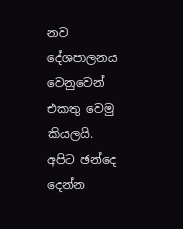නව දේශපාලනය වෙනුවෙන් එකතු වෙමු කියලයි. අපිට ඡන්දෙ දෙන්න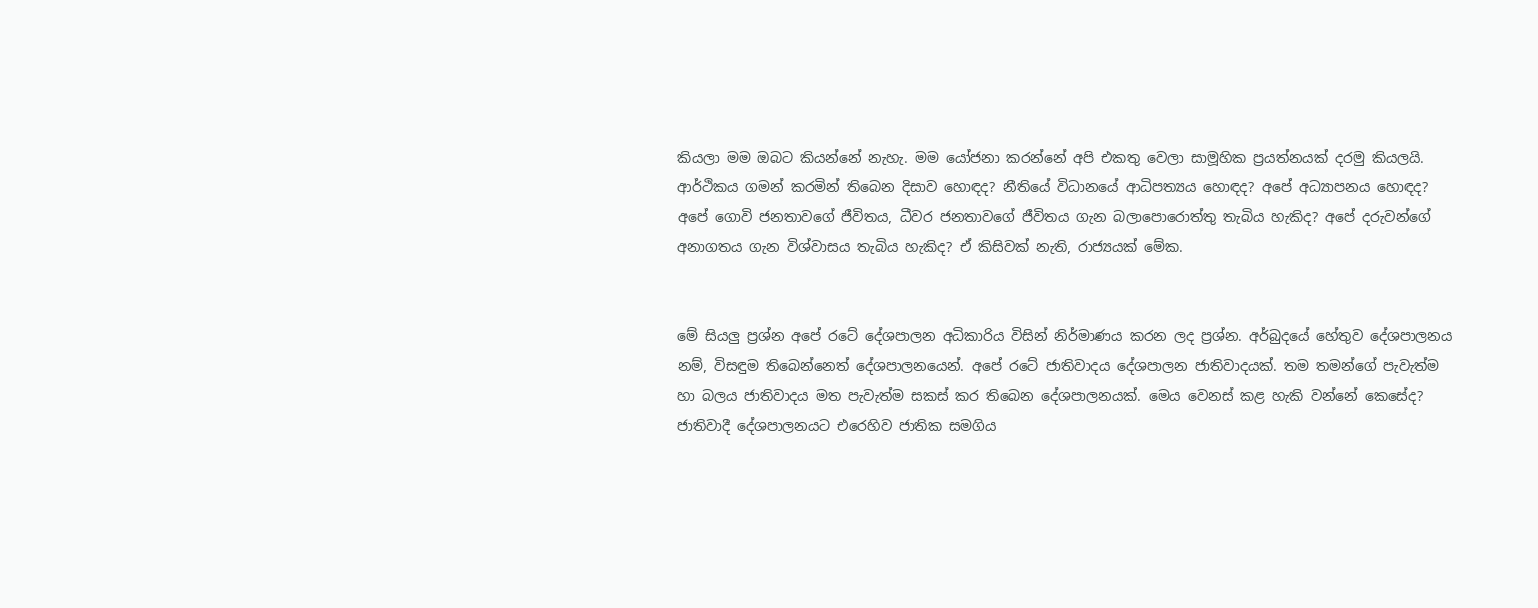කියලා මම ඔබට කියන්නේ නැහැ. මම යෝජනා කරන්නේ අපි එකතු වෙලා සාමූහික ප්‍රයත්නයක් දරමු කියලයි. ආර්ථිකය ගමන් කරමින් තිබෙන දිසාව හොඳද? නීතියේ විධානයේ ආධිපත්‍යය හොඳද? අපේ අධ්‍යාපනය හොඳද? අපේ ගොවි ජනතාවගේ ජීවිතය, ධීවර ජනතාවගේ ජීවිතය ගැන බලාපොරොත්තු තැබිය හැකිද? අපේ දරුවන්ගේ අනාගතය ගැන විශ්වාසය තැබිය හැකිද? ඒ කිසිවක් නැති, රාජ්‍යයක් මේක.


මේ සියලු ප්‍රශ්න අපේ රටේ දේශපාලන අධිකාරිය විසින් නිර්මාණය කරන ලද ප්‍රශ්න. අර්බුදයේ හේතුව දේශපාලනය නම්, විසඳුම තිබෙන්නෙත් දේශපාලනයෙන්. අපේ රටේ ජාතිවාදය දේශපාලන ජාතිවාදයක්. තම තමන්ගේ පැවැත්ම හා බලය ජාතිවාදය මත පැවැත්ම සකස් කර තිබෙන දේශපාලනයක්. මෙය වෙනස් කළ හැකි වන්නේ කෙසේද? ජාතිවාදී දේශපාලනයට එරෙහිව ජාතික සමගිය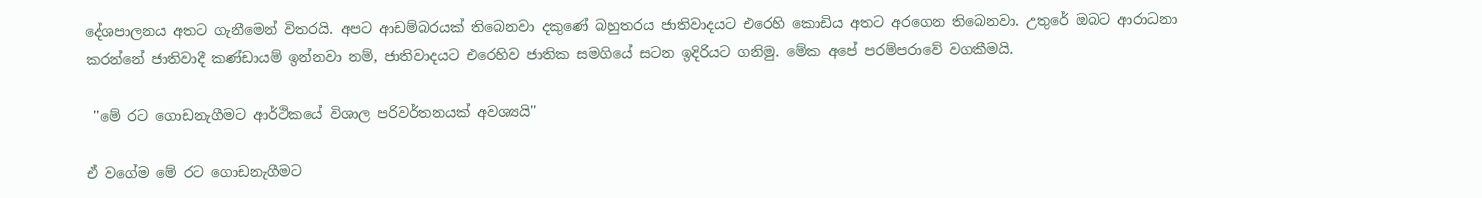දේශපාලනය අතට ගැනීමෙන් විතරයි. අපට ආඩම්බරයක් තිබෙනවා දකුණේ බහුතරය ජාතිවාදයට එරෙහි කොඩිය අතට අරගෙන තිබෙනවා. උතුරේ ඔබට ආරාධනා කරන්නේ ජාතිවාදී කණ්ඩායම් ඉන්නවා නම්, ජාතිවාදයට එරෙහිව ජාතික සමගියේ සටන ඉදිරියට ගනිමු. මේක අපේ පරම්පරාවේ වගකීමයි.

 ''මේ රට ගොඩනැගීමට ආර්ථිකයේ විශාල පරිවර්තනයක් අවශ්‍යයි''

ඒ වගේම මේ රට ගොඩනැගීමට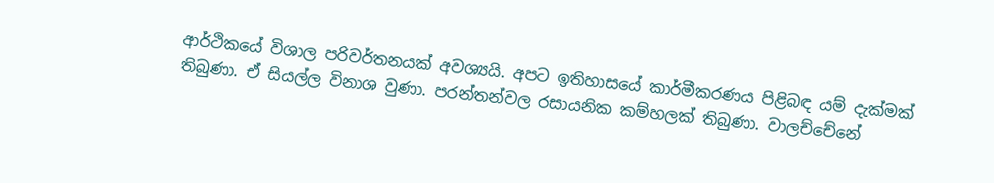ආර්ථිකයේ විශාල පරිවර්තනයක් අවශ්‍යයි. අපට ඉතිහාසයේ කාර්මීකරණය පිළිබඳ යම් දැක්මක් තිබුණා. ඒ සියල්ල විනාශ වුණා. පරන්තන්වල රසායනික කම්හලක් තිබුණා. වාලච්චේනේ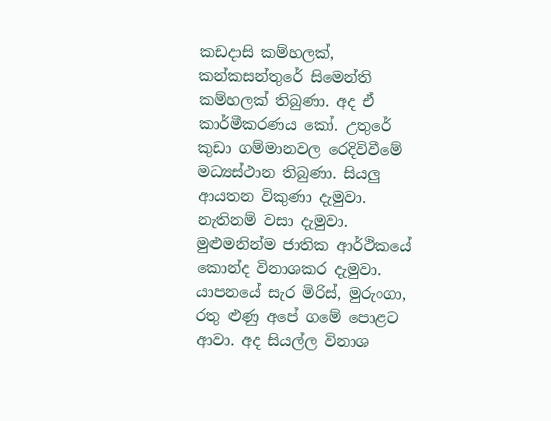කඩදාසි කම්හලක්, කන්කසන්තුරේ සිමෙන්ති කම්හලක් තිබුණා. අද ඒ කාර්මීකරණය කෝ. උතුරේ කුඩා ගම්මානවල රෙදිවිවීමේ මධ්‍යස්ථාන තිබුණා. සියලු ආයතන විකුණා දැමුවා. නැතිනම් වසා දැමුවා. මුළුමනින්ම ජාතික ආර්ථිකයේ කොන්ද විනාශකර දැමුවා. යාපනයේ සැර මිරිස්, මුරුංගා, රතු ළුණු අපේ ගමේ පොළට ආවා. අද සියල්ල විනාශ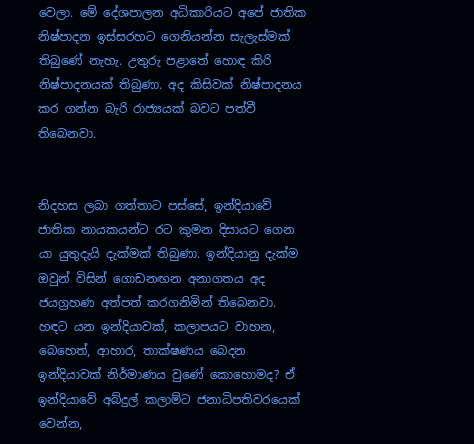වෙලා. මේ දේශපාලන අධිකාරියට අපේ ජාතික නිෂ්පාදන ඉස්සරහට ගෙනියන්න සැලැස්මක් තිබුණේ නැහැ. උතුරු පළාතේ හොඳ කිරි නිෂ්පාදනයක් තිබුණා. අද කිසිවක් නිෂ්පාදනය කර ගන්න බැරි රාජ්‍යයක් බවට පත්වී තිබෙනවා.


නිදහස ලබා ගත්තාට පස්සේ, ඉන්දියාවේ ජාතික නායකයන්ට රට කුමන දිසායට ගෙන යා යුතුදැයි දැක්මක් තිබුණා. ඉන්දියානු දැක්ම ඔවුන් විසින් ගොඩනඟන අනාගතය අද ජයග්‍රහණ අත්පත් කරගනිමින් තිබෙනවා. හඳට යන ඉන්දියාවක්, කලාපයට වාහන, බෙහෙත්, ආහාර, තාක්ෂණය බෙදන ඉන්දියාවක් නිර්මාණය වුණේ කොහොමද? ඒ ඉන්දියාවේ අබ්දුල් කලාම්ට ජනාධිපතිවරයෙක් වෙන්න,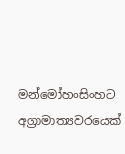මන්මෝහංසිංහට අග්‍රාමාත්‍යවරයෙක්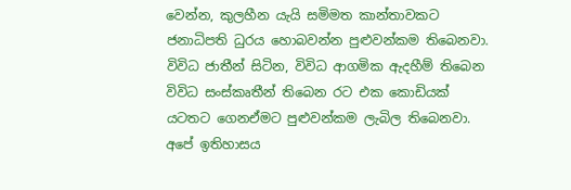වෙන්න, කුලහීන යැයි සමිමත කාන්තාවකට ජනාධිපති ධුරය හොබවන්න පුළුවන්කම තිබෙනවා. විවිධ ජාතීන් සිටින, විවිධ ආගමික ඇදහීම් තිබෙන විවිධ සංස්කෘතීන් තිබෙන රට එක කොඩියක් යටතට ගෙනඒමට පුළුවන්කම ලැබිල තිබෙනවා. අපේ ඉතිහාසය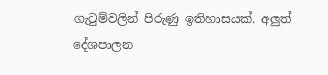ගැටුම්වලින් පිරුණු ඉතිහාසයක්. අලුත් දේශපාලන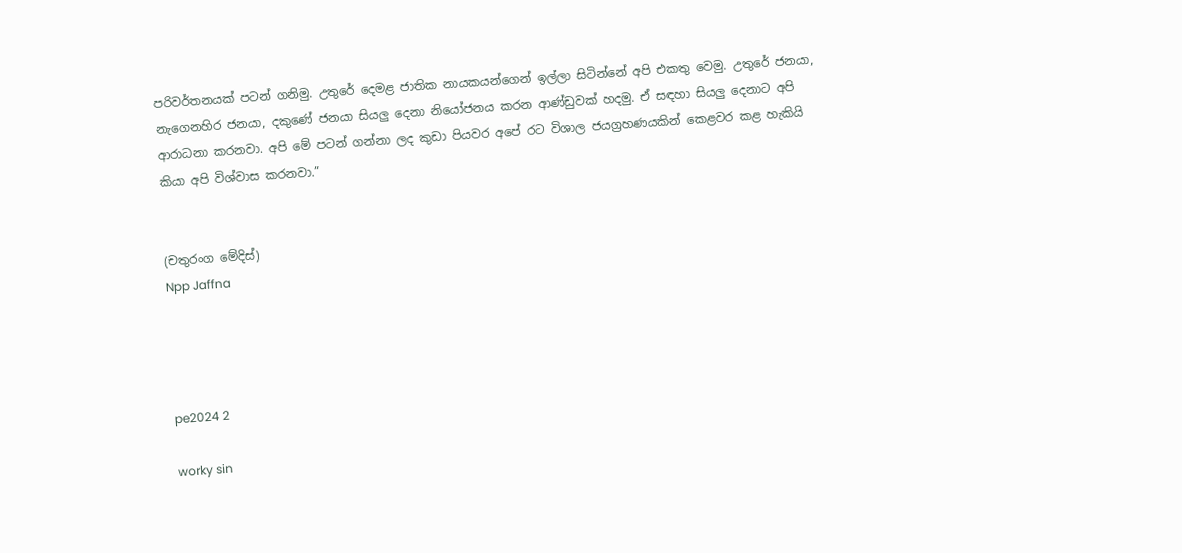පරිවර්තනයක් පටන් ගනිමු. උතුරේ දෙමළ ජාතික නායකයන්ගෙන් ඉල්ලා සිටින්නේ අපි එකතු වෙමු. උතුරේ ජනයා, නැගෙනහිර ජනයා, දකුණේ ජනයා සියලු දෙනා නියෝජනය කරන ආණ්ඩුවක් හදමු. ඒ සඳහා සියලු දෙනාට අපි ආරාධනා කරනවා. අපි මේ පටන් ගන්නා ලද කුඩා පියවර අපේ රට විශාල ජයග්‍රහණයකින් කෙළවර කළ හැකියි කියා අපි විශ්වාස කරනවා.”


(චතුරංග මේදිස්)
Npp Jaffna




pe2024 2

worky sin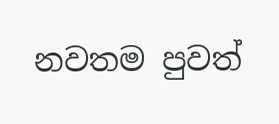නවතම පුවත්